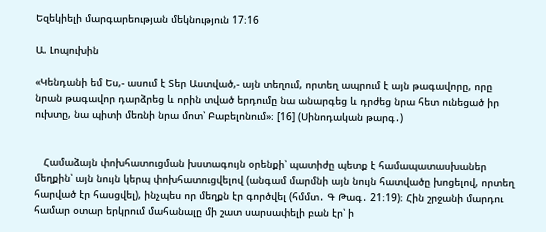Եզեկիելի մարգարեության մեկնություն 17։16

Ա. Լոպուխին

«Կենդանի եմ Ես,- ասում է Տեր Աստված,- այն տեղում, որտեղ ապրում է այն թագավորը, որը նրան թագավոր դարձրեց և որին տված երդումը նա անարգեց և դրժեց նրա հետ ունեցած իր ուխտը, նա պիտի մեռնի նրա մոտ՝ Բաբելոնում»։ [16] (Սինոդական թարգ․)


   Համաձայն փոխհատուցման խստագույն օրենքի՝ պատիժը պետք է համապատասխաներ մեղքին՝ այն նույն կերպ փոխհատուցվելով (անգամ մարմնի այն նույն հատվածը խոցելով, որտեղ հարված էր հասցվել), ինչպես որ մեղքն էր գործվել (հմմտ․ Գ Թագ․ 21։19)։ Հին շրջանի մարդու համար օտար երկրում մահանալը մի շատ սարսափելի բան էր՝ ի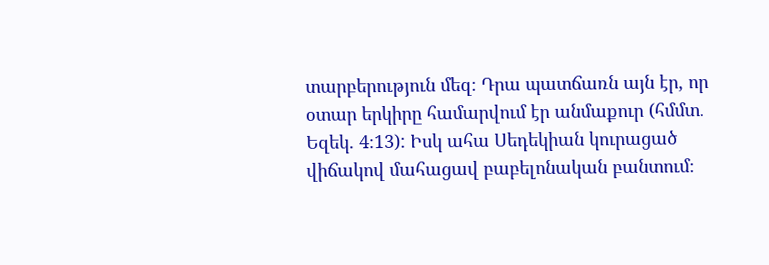տարբերություն մեզ։ Դրա պատճառն այն էր, որ օտար երկիրը համարվում էր անմաքուր (հմմտ․ Եզեկ. 4։13): Իսկ ահա Սեդեկիան կուրացած վիճակով մահացավ բաբելոնական բանտում։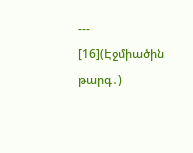---
[16](Էջմիածին թարգ․)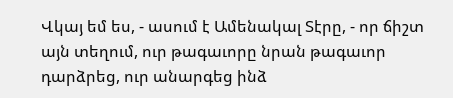Վկայ եմ ես, - ասում է Ամենակալ Տէրը, - որ ճիշտ այն տեղում, ուր թագաւորը նրան թագաւոր դարձրեց, ուր անարգեց ինձ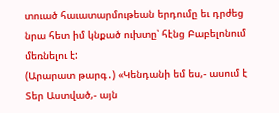տուած հաւատարմութեան երդումը եւ դրժեց նրա հետ իմ կնքած ուխտը՝ հէնց Բաբելոնում մեռնելու է:
(Արարատ թարգ․) «Կենդանի եմ ես,- ասում է Տեր Աստված,- այն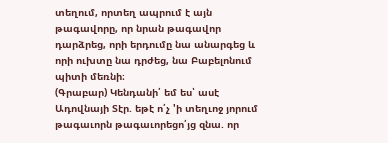տեղում, որտեղ ապրում է այն թագավորը, որ նրան թագավոր դարձրեց, որի երդումը նա անարգեց և որի ուխտը նա դրժեց, նա Բաբելոնում պիտի մեռնի։
(Գրաբար) Կենդանի՛ եմ ես՝ ասէ Ադովնայի Տէր. եթէ ո՛չ 'ի տեղւոջ յորում թագաւորն թագաւորեցո՛յց զնա. որ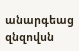անարգեաց զնզովսն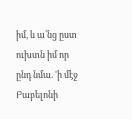իմ, և ա՛նց ըստ ուխտն իմ որ ընդ նմա. 'ի մէջ Բաբելոնի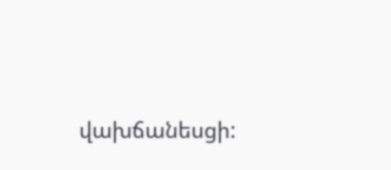վախճանեսցի: